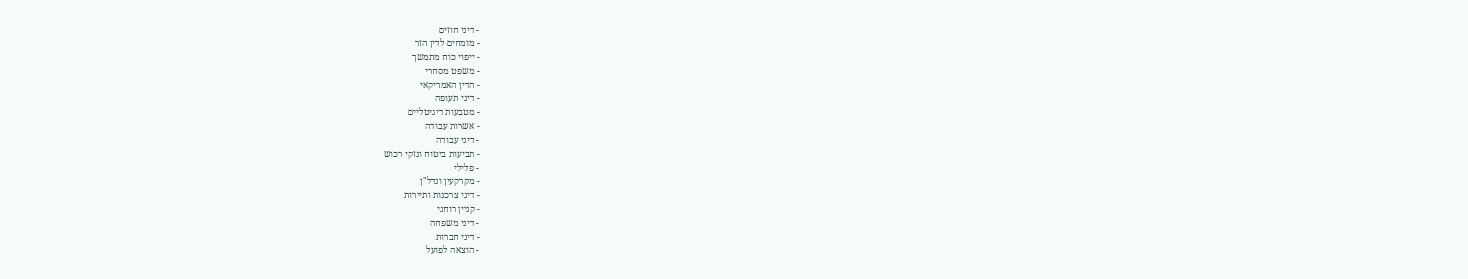- דיני חוזים
- מומחים לדין הזר
- ייפוי כוח מתמשך
- משפט מסחרי
- הדין האמריקאי
- דיני תעופה
- מטבעות דיגיטליים
- אשרות עבודה
- דיני עבודה
- תביעות ביטוח ונזקי רכוש
- פלילי
- מקרקעין ונדל"ן
- דיני צרכנות ותיירות
- קניין רוחני
- דיני משפחה
- דיני חברות
- הוצאה לפועל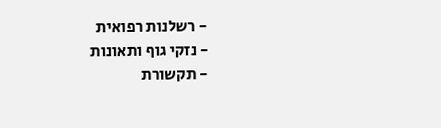- רשלנות רפואית
- נזקי גוף ותאונות
- תקשורת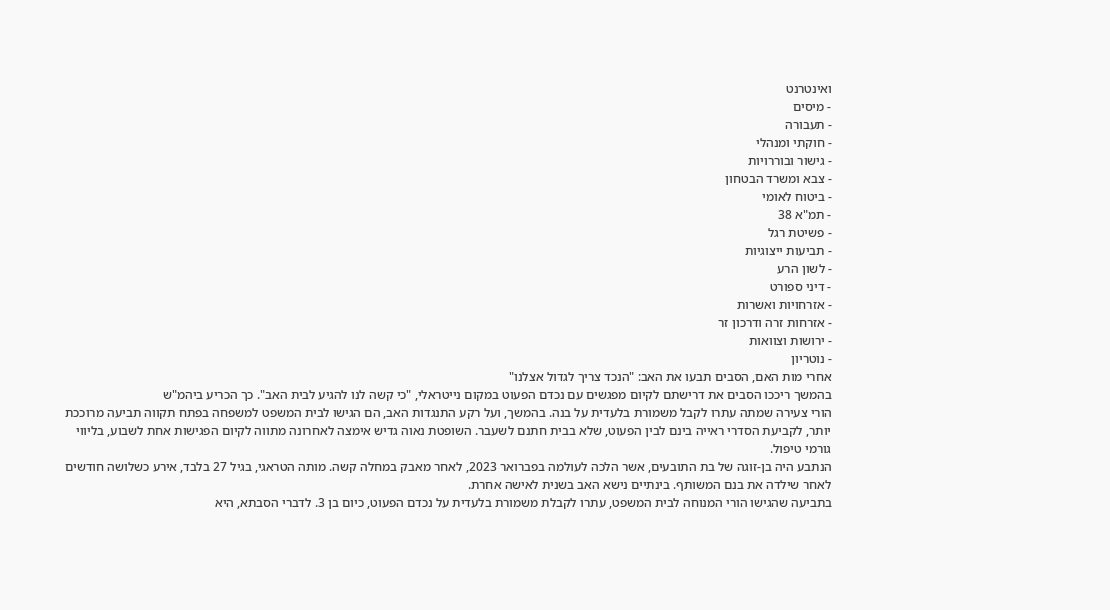ואינטרנט
- מיסים
- תעבורה
- חוקתי ומנהלי
- גישור ובוררויות
- צבא ומשרד הבטחון
- ביטוח לאומי
- תמ"א 38
- פשיטת רגל
- תביעות ייצוגיות
- לשון הרע
- דיני ספורט
- אזרחויות ואשרות
- אזרחות זרה ודרכון זר
- ירושות וצוואות
- נוטריון
אחרי מות האם, הסבים תבעו את האב: "הנכד צריך לגדול אצלנו"
בהמשך ריככו הסבים את דרישתם לקיום מפגשים עם נכדם הפעוט במקום נייטראלי, "כי קשה לנו להגיע לבית האב". כך הכריע ביהמ"ש
הורי צעירה שמתה עתרו לקבל משמורת בלעדית על בנה. בהמשך, ועל רקע התנגדות האב, הם הגישו לבית המשפט למשפחה בפתח תקווה תביעה מרוככת יותר, לקביעת הסדרי ראייה בינם לבין הפעוט, שלא בבית חתנם לשעבר. השופטת נאוה גדיש אימצה לאחרונה מתווה לקיום הפגישות אחת לשבוע, בליווי גורמי טיפול.
הנתבע היה בן-זוגה של בת התובעים, אשר הלכה לעולמה בפברואר 2023, לאחר מאבק במחלה קשה. מותה הטראגי, בגיל 27 בלבד, אירע כשלושה חודשים לאחר שילדה את בנם המשותף. בינתיים נישא האב בשנית לאישה אחרת.
בתביעה שהגישו הורי המנוחה לבית המשפט, עתרו לקבלת משמורת בלעדית על נכדם הפעוט, כיום בן 3. לדברי הסבתא, היא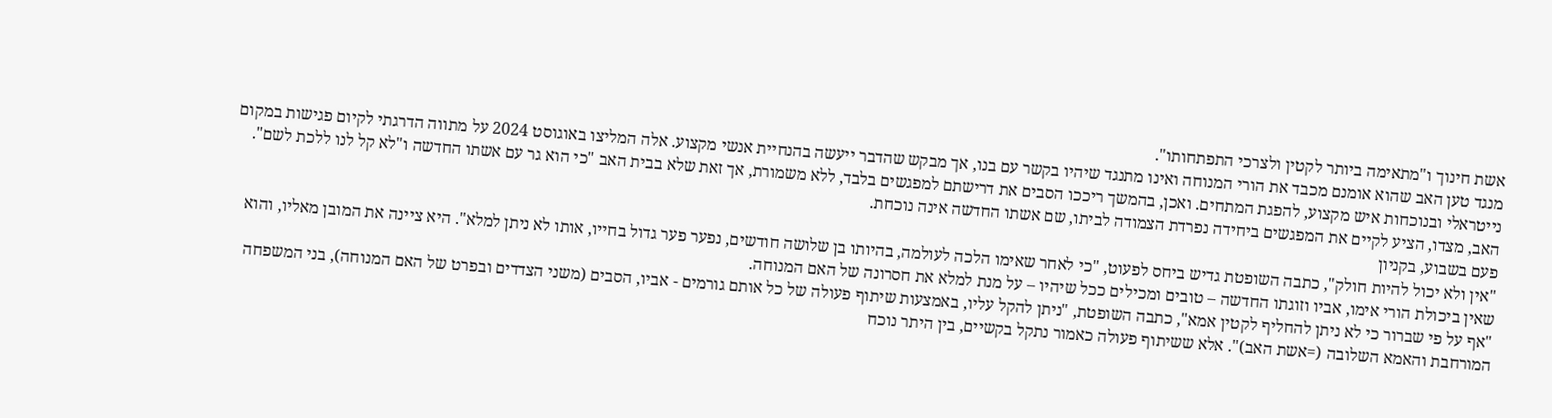אשת חינוך ו"מתאימה ביותר לקטין ולצרכי התפתחותו".
מנגד טען האב שהוא אומנם מכבד את הורי המנוחה ואינו מתנגד שיהיו בקשר עם בנו, אך מבקש שהדבר ייעשה בהנחיית אנשי מקצוע. אלה המליצו באוגוסט 2024 על מתווה הדרגתי לקיום פגישות במקום נייטראלי ובנוכחות איש מקצוע, להפגת המתחים. ואכן, בהמשך ריככו הסבים את דרישתם למפגשים בלבד, ללא משמורת, אך זאת שלא בבית האב "כי הוא גר עם אשתו החדשה ו"לא קל לנו ללכת לשם".
האב, מצדו, הציע לקיים את המפגשים ביחידה נפרדת הצמודה לביתו, שם אשתו החדשה אינה נוכחת.
פעם בשבוע, בקניון
"אין ולא יכול להיות חולק", כתבה השופטת גדיש ביחס לפעוט, "כי לאחר שאימו הלכה לעולמה, בהיותו בן שלושה חודשים, נפער פער גדול בחייו, אותו לא ניתן למלא". היא ציינה את המובן מאליו, והוא שאין ביכולת הורי אימו, אביו וזוגתו החדשה – טובים ומכילים ככל שיהיו – על מנת למלא את חסרונה של האם המנוחה.
"אף על פי שברור כי לא ניתן להחליף לקטין אמא", כתבה השופטת, "ניתן להקל עליו, באמצעות שיתוף פעולה של כל אותם גורמים - אביו, הסבים (משני הצדדים ובפרט של האם המנוחה), בני המשפחה המורחבת והאמא השלובה (=אשת האב)". אלא ששיתוף פעולה כאמור נתקל בקשיים, בין היתר נוכח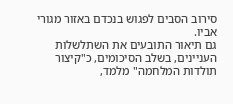סירוב הסבים לפגוש בנכדם באזור מגורי אביו.
גם תיאור התובעים את השתלשלות העניינים, בשלב הסיכומים, כ"קיצור תולדות המלחמה" מלמד,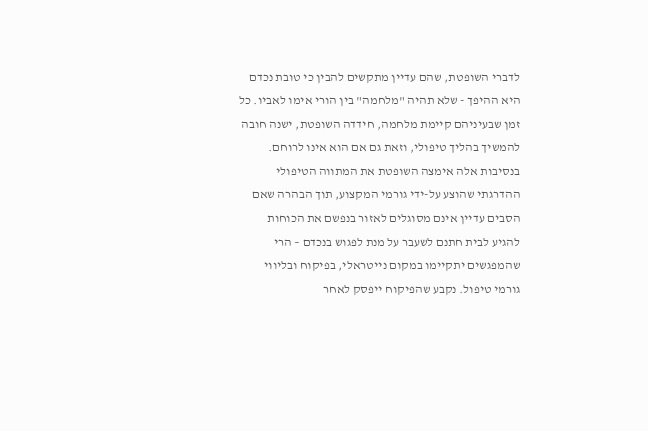לדברי השופטת, שהם עדיין מתקשים להבין כי טובת נכדם היא ההיפך - שלא תהיה "מלחמה" בין הורי אימו לאביו. כל זמן שבעיניהם קיימת מלחמה, חידדה השופטת, ישנה חובה להמשיך בהליך טיפולי, וזאת גם אם הוא אינו לרוחם.
בנסיבות אלה אימצה השופטת את המתווה הטיפולי ההדרגתי שהוצע על-ידי גורמי המקצוע, תוך הבהרה שאם הסבים עדיין אינם מסוגלים לאזור בנפשם את הכוחות להגיע לבית חתנם לשעבר על מנת לפגוש בנכדם – הרי שהמפגשים יתקיימו במקום נייטראלי, בפיקוח ובליווי גורמי טיפול. נקבע שהפיקוח ייפסק לאחר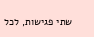שתי פגישות, לכל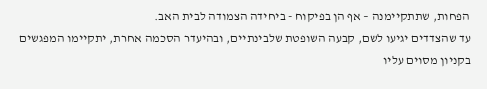הפחות, שתתקיימנה – אף הן בפיקוח - ביחידה הצמודה לבית האב.
עד שהצדדים יגיעו לשם, קבעה השופטת שלבינתיים, ובהיעדר הסכמה אחרת, יתקיימו המפגשים בקניון מסוים עליו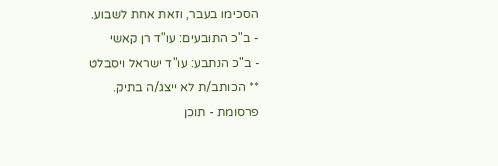הסכימו בעבר, וזאת אחת לשבוע.
- ב"כ התובעים: עו"ד רן קאשי
- ב"כ הנתבע: עו"ד ישראל ויסבלט
** הכותב/ת לא ייצג/ה בתיק.
פרסומת - תוכן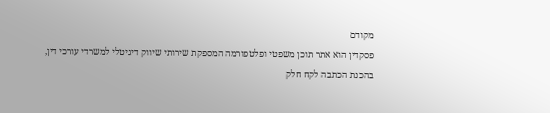מקודם
פסקדין הוא אתר תוכן משפטי ופלטפורמה המספקת שירותי שיווק דיגיטלי למשרדי עורכי דין,
בהכנת הכתבה לקח חלק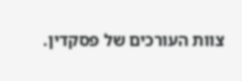צוות העורכים של פסקדין.